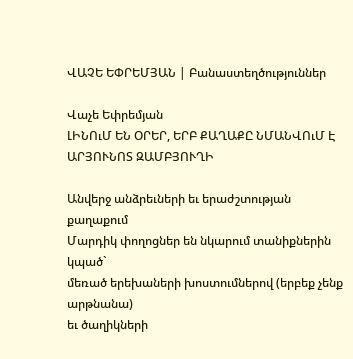ՎԱՉԵ ԵՓՐԵՄՅԱՆ | Բանաստեղծություններ

Վաչե Եփրեմյան
ԼԻՆՈւՄ ԵՆ ՕՐԵՐ, ԵՐԲ ՔԱՂԱՔԸ ՆՄԱՆՎՈւՄ Է ԱՐՅՈՒՆՈՏ ԶԱՄԲՅՈՒՂԻ

Անվերջ անձրեւների եւ երաժշտության քաղաքում
Մարդիկ փողոցներ են նկարում տանիքներին կպած`
մեռած երեխաների խոստումներով (երբեք չենք արթնանա)
եւ ծաղիկների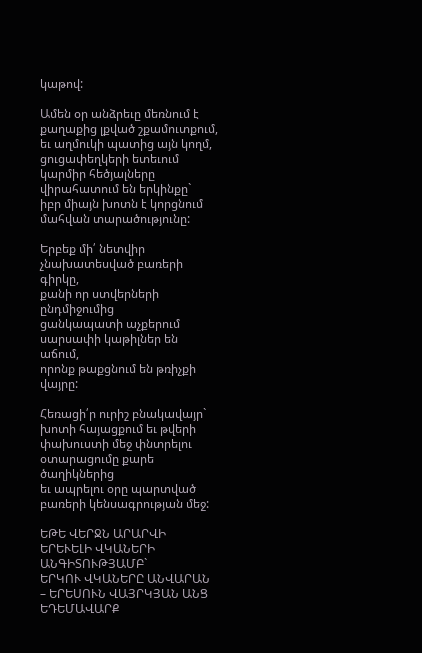կաթով:

Ամեն օր անձրեւը մեռնում է քաղաքից լքված շքամուտքում,
եւ աղմուկի պատից այն կողմ, ցուցափեղկերի ետեւում
կարմիր հեծյալները վիրահատում են երկինքը`
իբր միայն խոտն է կորցնում մահվան տարածությունը:

Երբեք մի՛ նետվիր չնախատեսված բառերի գիրկը,
քանի որ ստվերների ընդմիջումից
ցանկապատի աչքերում սարսափի կաթիլներ են աճում,
որոնք թաքցնում են թռիչքի վայրը:

Հեռացի՛ր ուրիշ բնակավայր`
խոտի հայացքում եւ թվերի փախուստի մեջ փնտրելու
օտարացումը քարե ծաղիկներից
եւ ապրելու օրը պարտված բառերի կենսագրության մեջ:

ԵԹԵ ՎԵՐՋՆ ԱՐԱՐՎԻ ԵՐԵՒԵԼԻ ՎԿԱՆԵՐԻ ԱՆԳԻՏՈՒԹՅԱՄԲ`
ԵՐԿՈՒ ՎԿԱՆԵՐԸ ԱՆՎԱՐԱՆ – ԵՐԵՍՈՒՆ ՎԱՅՐԿՅԱՆ ԱՆՑ ԵԴԵՄԱՎԱՐՔ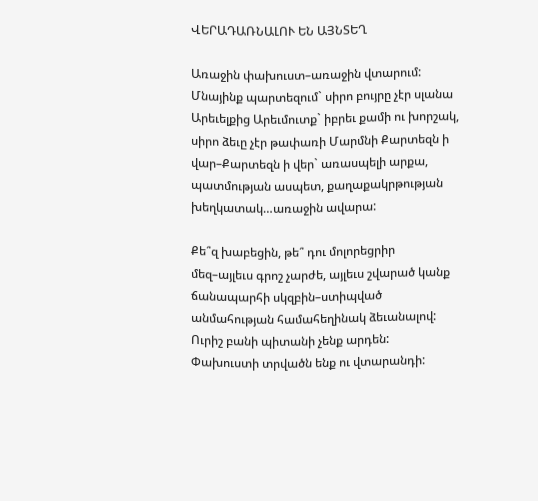ՎԵՐԱԴԱՌՆԱԼՈՒ ԵՆ ԱՅՆՏԵՂ

Առաջին փախուստ–առաջին վտարում: Մնայինք պարտեզում` սիրո բույրը չէր սլանա Արեւելքից Արեւմուտք` իբրեւ քամի ու խորշակ, սիրո ձեւը չէր թափառի Մարմնի Քարտեզն ի վար–Քարտեզն ի վեր` առասպելի արքա, պատմության ասպետ, քաղաքակրթության խեղկատակ…առաջին ավարա:

Քե՞զ խաբեցին, թե՞ դու մոլորեցրիր մեզ–այլեւս գրոշ չարժե, այլեւս շվարած կանք ճանապարհի սկզբին–ստիպված անմահության համահեղինակ ձեւանալով: Ուրիշ բանի պիտանի չենք արդեն:
Փախուստի տրվածն ենք ու վտարանդի: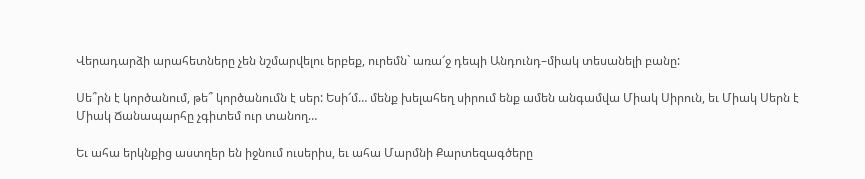Վերադարձի արահետները չեն նշմարվելու երբեք, ուրեմն` առա՜ջ դեպի Անդունդ–միակ տեսանելի բանը:

Սե՞րն է կործանում, թե՞ կործանումն է սեր: Եսի՜մ… մենք խելահեղ սիրում ենք ամեն անգամվա Միակ Սիրուն, եւ Միակ Սերն է Միակ Ճանապարհը չգիտեմ ուր տանող…

Եւ ահա երկնքից աստղեր են իջնում ուսերիս, եւ ահա Մարմնի Քարտեզագծերը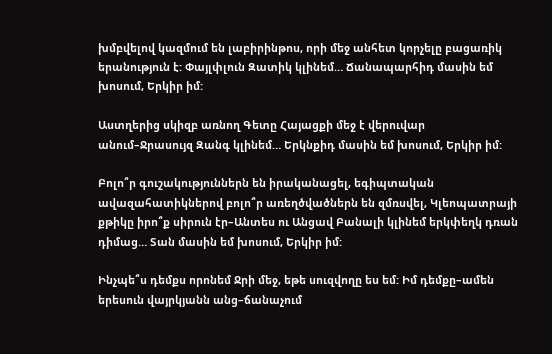խմբվելով կազմում են լաբիրինթոս, որի մեջ անհետ կորչելը բացառիկ երանություն է: Փայլփլուն Զատիկ կլինեմ… Ճանապարհիդ մասին եմ խոսում, Երկիր իմ:

Աստղերից սկիզբ առնող Գետը Հայացքի մեջ է վերուվար անում–Ջրասույզ Զանգ կլինեմ… Երկնքիդ մասին եմ խոսում, Երկիր իմ:

Բոլո՞ր գուշակություններն են իրականացել, եգիպտական ավազահատիկներով բոլո՞ր առեղծվածներն են զմռսվել, Կլեոպատրայի քթիկը իրո՞ք սիրուն էր–Անտես ու Անցավ Բանալի կլինեմ երկփեղկ դռան դիմաց… Տան մասին եմ խոսում, Երկիր իմ:

Ինչպե՞ս դեմքս որոնեմ Ջրի մեջ, եթե սուզվողը ես եմ: Իմ դեմքը–ամեն երեսուն վայրկյանն անց–ճանաչում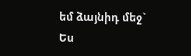եմ ձայնիդ մեջ` Ես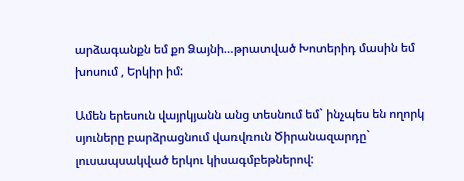արձագանքն եմ քո Ձայնի…թրատված Խոտերիդ մասին եմ խոսում , Երկիր իմ:

Ամեն երեսուն վայրկյանն անց տեսնում եմ` ինչպես են ողորկ սյուները բարձրացնում վառվռուն Ծիրանազարդը` լուսապսակված երկու կիսագմբեթներով: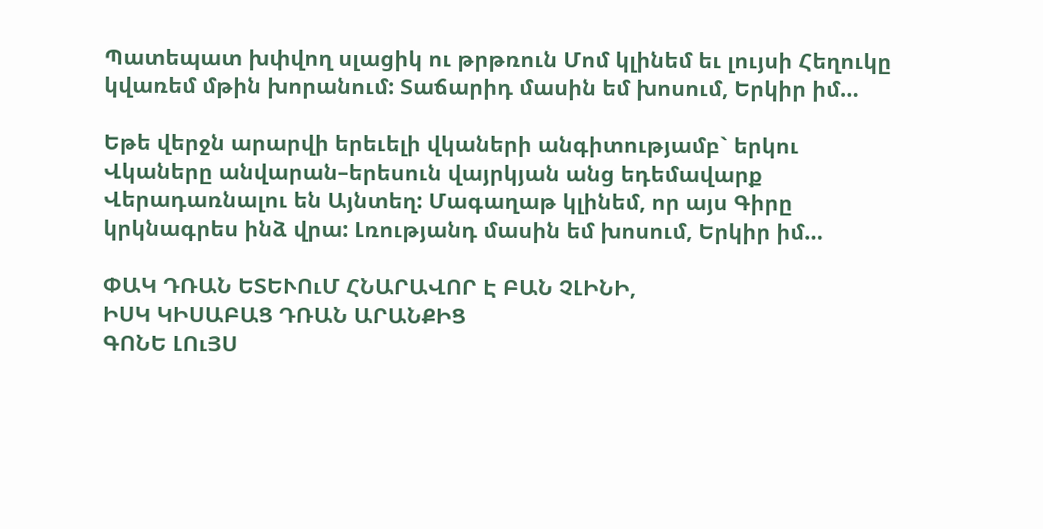Պատեպատ խփվող սլացիկ ու թրթռուն Մոմ կլինեմ եւ լույսի Հեղուկը կվառեմ մթին խորանում: Տաճարիդ մասին եմ խոսում, Երկիր իմ…

Եթե վերջն արարվի երեւելի վկաների անգիտությամբ` երկու Վկաները անվարան–երեսուն վայրկյան անց եդեմավարք Վերադառնալու են Այնտեղ: Մագաղաթ կլինեմ, որ այս Գիրը կրկնագրես ինձ վրա: Լռությանդ մասին եմ խոսում, Երկիր իմ…

ՓԱԿ ԴՌԱՆ ԵՏԵՒՈւՄ ՀՆԱՐԱՎՈՐ Է ԲԱՆ ՉԼԻՆԻ,
ԻՍԿ ԿԻՍԱԲԱՑ ԴՌԱՆ ԱՐԱՆՔԻՑ
ԳՈՆԵ ԼՈւՅՍ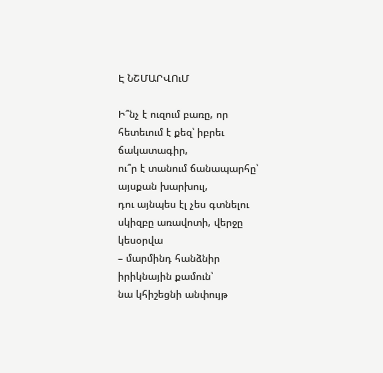Է ՆՇՄԱՐՎՈւՄ

Ի՞նչ է ուզում բառը, որ հետեւում է քեզ՝ իբրեւ ճակատագիր,
ու՞ր է տանում ճանապարհը՝ այսքան խարխուլ,
դու այնպես էլ չես գտնելու սկիզբը առավոտի, վերջը կեսօրվա
– մարմինդ հանձնիր իրիկնային քամուն՝
նա կհիշեցնի անփույթ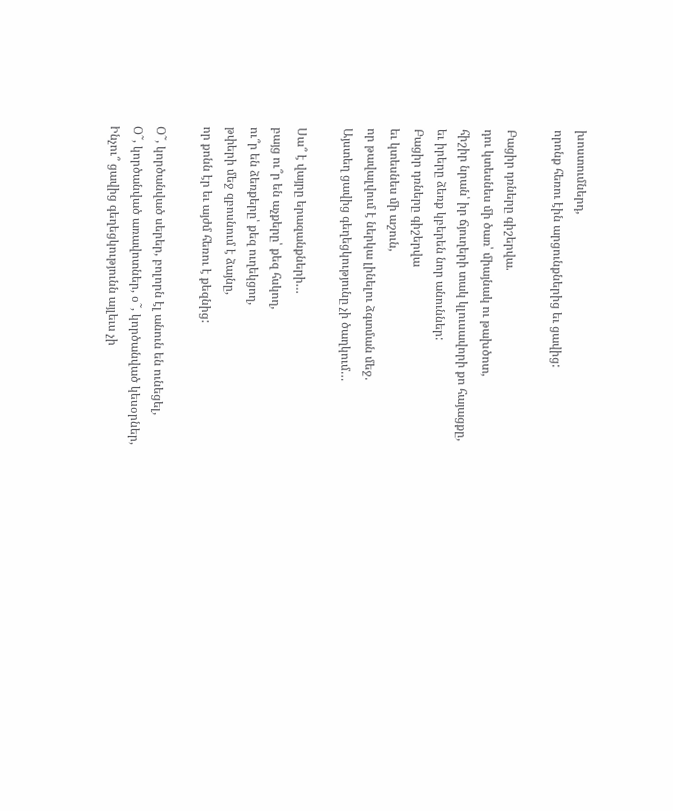խոստումներդ,
որոնք հեռու էին արցունքներից եւ ցավից:

Բացիր դռները գիշերվա.
դու կտեսնես մի ծառ՝ միայնակ ու թախծոտ,
հիշիր նրան՝ իր ճյուղերի տակ կլուսավորի քո հայացքը,
եւ իրերը ձեռք կբերեն նոր անուններ:
Բացիր դռները գիշերվա
եւ կտեսնես մի աշուն,
որ թավալվում է ներկա լինելու ձգտման մեջ.
Այստեղ ցավից գեղեցկությունը չի ծաղկում…

Սա՞ է վայրը երազանքների…
բայց ու՞ր են աչքերը՝ քեզ հսկող,
ու՞ր են ձեռքերը՝ քեզ ուղեկցող,
թփերի մեջ զբոսնում է ձայնը,
որ քոնն էր եւ այժմ հեռու է քեզնից:

Օ˜, կործանված սերեր, բոլորն էլ անուն են ունեցել,
Օ˜, կործանված առավոտներ, օ˜, կործանված կեսօրներ,
Ինչու՞ ցավից գեղեցկությունն այլեւս չի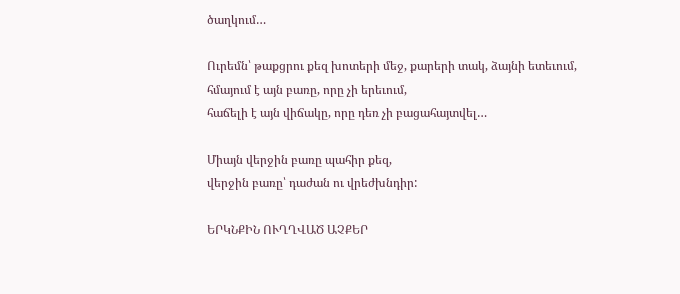ծաղկում…

Ուրեմն՝ թաքցրու քեզ խոտերի մեջ, քարերի տակ, ձայնի ետեւում,
հմայում է այն բառը, որը չի երեւում,
հաճելի է այն վիճակը, որը դեռ չի բացահայտվել…

Միայն վերջին բառը պահիր քեզ,
վերջին բառը՝ դաժան ու վրեժխնդիր:

ԵՐԿՆՔԻՆ ՈՒՂՂՎԱԾ ԱՉՔԵՐ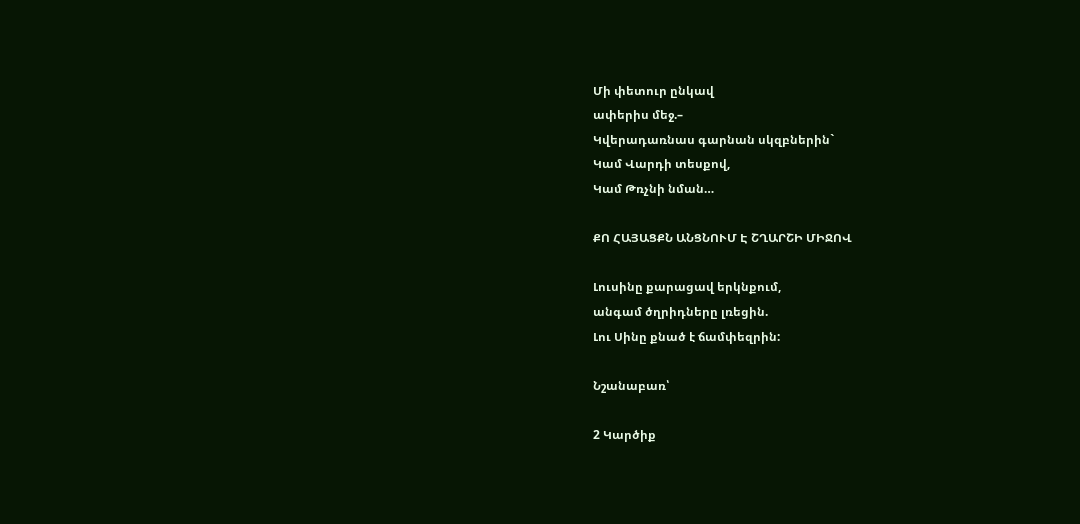Մի փետուր ընկավ
ափերիս մեջ.–
Կվերադառնաս գարնան սկզբներին`
Կամ Վարդի տեսքով,
Կամ Թռչնի նման…

ՔՈ ՀԱՅԱՑՔՆ ԱՆՑՆՈՒՄ Է ՇՂԱՐՇԻ ՄԻՋՈՎ

Լուսինը քարացավ երկնքում,
անգամ ծղրիդները լռեցին.
Լու Սինը քնած է ճամփեզրին:

Նշանաբառ՝

2 Կարծիք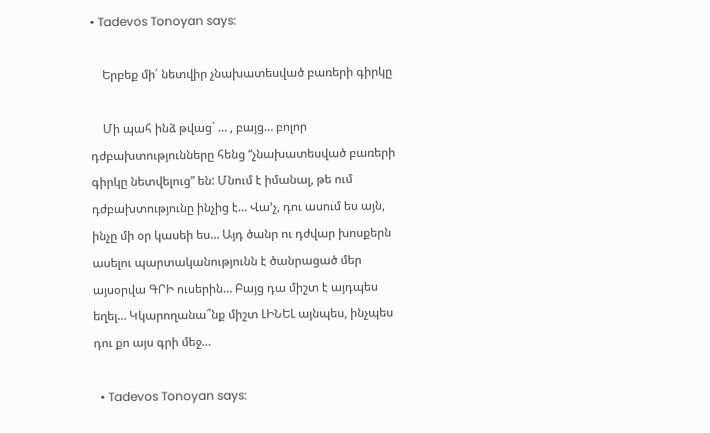• Tadevos Tonoyan says:

    Երբեք մի՛ նետվիր չնախատեսված բառերի գիրկը

    Մի պահ ինձ թվաց` … , բայց… բոլոր դժբախտությունները հենց “չնախատեսված բառերի գիրկը նետվելուց” են: Մնում է իմանալ, թե ում դժբախտությունը ինչից է… Վա’չ, դու ասում ես այն, ինչը մի օր կասեի ես… Այդ ծանր ու դժվար խոսքերն ասելու պարտականությունն է ծանրացած մեր այսօրվա ԳՐԻ ուսերին… Բայց դա միշտ է այդպես եղել… Կկարողանա՞նք միշտ ԼԻՆԵԼ այնպես, ինչպես դու քո այս գրի մեջ…

  • Tadevos Tonoyan says: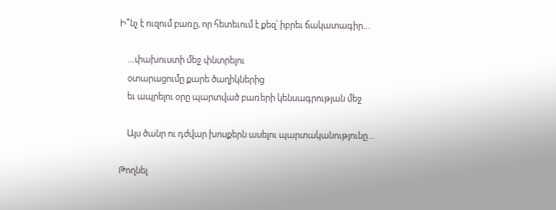Ի՞նչ է ուզում բառը, որ հետեւում է քեզ՝ իբրեւ ճակատագիր…

    …փախուստի մեջ փնտրելու
    օտարացումը քարե ծաղիկներից
    եւ ապրելու օրը պարտված բառերի կենսագրության մեջ

    Այս ծանր ու դժվար խոսքերն ասելու պարտականությունը…

Թողնել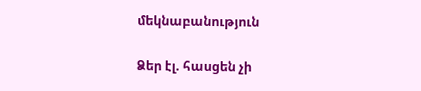մեկնաբանություն

Ձեր էլ. հասցեն չի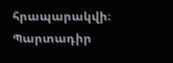հրապարակվի։ Պարտադիր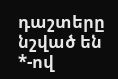դաշտերը նշված են *-ով